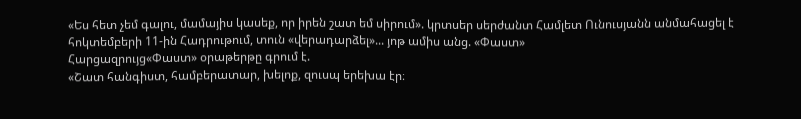«Ես հետ չեմ գալու, մամայիս կասեք, որ իրեն շատ եմ սիրում». կրտսեր սերժանտ Համլետ Ունուսյանն անմահացել է հոկտեմբերի 11-ին Հադրութում, տուն «վերադարձել»... յոթ ամիս անց. «Փաստ»
Հարցազրույց«Փաստ» օրաթերթը գրում է.
«Շատ հանգիստ, համբերատար, խելոք, զուսպ երեխա էր։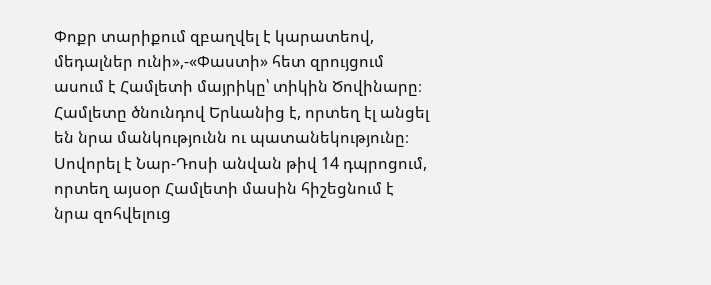Փոքր տարիքում զբաղվել է կարատեով, մեդալներ ունի»,-«Փաստի» հետ զրույցում ասում է Համլետի մայրիկը՝ տիկին Ծովինարը։
Համլետը ծնունդով Երևանից է, որտեղ էլ անցել են նրա մանկությունն ու պատանեկությունը։ Սովորել է Նար-Դոսի անվան թիվ 14 դպրոցում, որտեղ այսօր Համլետի մասին հիշեցնում է նրա զոհվելուց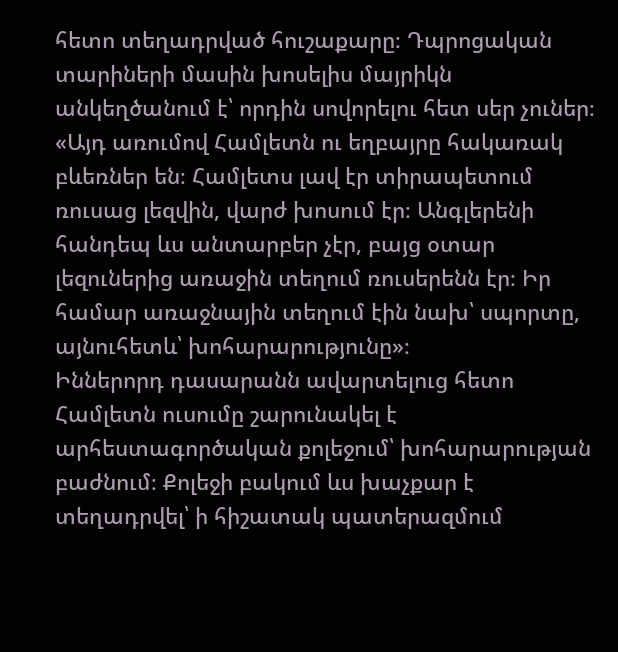հետո տեղադրված հուշաքարը։ Դպրոցական տարիների մասին խոսելիս մայրիկն անկեղծանում է՝ որդին սովորելու հետ սեր չուներ։ «Այդ առումով Համլետն ու եղբայրը հակառակ բևեռներ են։ Համլետս լավ էր տիրապետում ռուսաց լեզվին, վարժ խոսում էր։ Անգլերենի հանդեպ ևս անտարբեր չէր, բայց օտար լեզուներից առաջին տեղում ռուսերենն էր։ Իր համար առաջնային տեղում էին նախ՝ սպորտը, այնուհետև՝ խոհարարությունը»։
Իններորդ դասարանն ավարտելուց հետո Համլետն ուսումը շարունակել է արհեստագործական քոլեջում՝ խոհարարության բաժնում։ Քոլեջի բակում ևս խաչքար է տեղադրվել՝ ի հիշատակ պատերազմում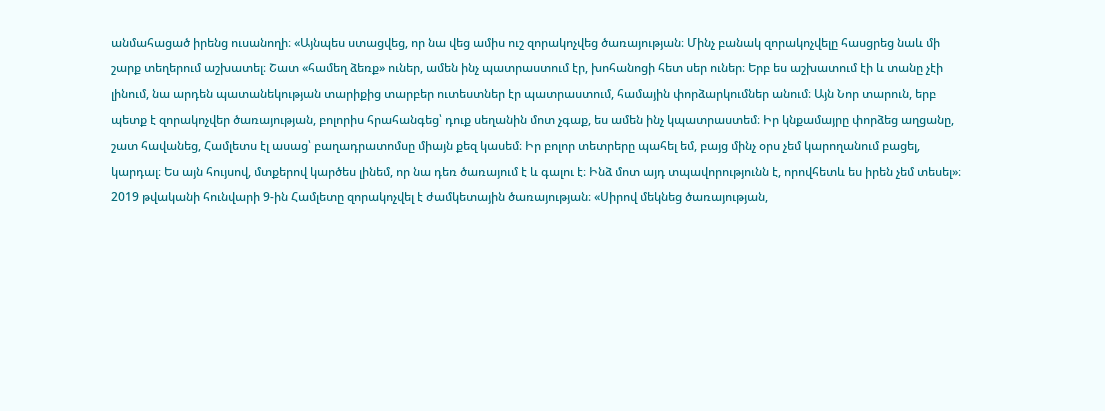անմահացած իրենց ուսանողի։ «Այնպես ստացվեց, որ նա վեց ամիս ուշ զորակոչվեց ծառայության։ Մինչ բանակ զորակոչվելը հասցրեց նաև մի շարք տեղերում աշխատել։ Շատ «համեղ ձեռք» ուներ, ամեն ինչ պատրաստում էր, խոհանոցի հետ սեր ուներ։ Երբ ես աշխատում էի և տանը չէի լինում, նա արդեն պատանեկության տարիքից տարբեր ուտեստներ էր պատրաստում, համային փորձարկումներ անում։ Այն Նոր տարուն, երբ պետք է զորակոչվեր ծառայության, բոլորիս հրահանգեց՝ դուք սեղանին մոտ չգաք, ես ամեն ինչ կպատրաստեմ։ Իր կնքամայրը փորձեց աղցանը, շատ հավանեց, Համլետս էլ ասաց՝ բաղադրատոմսը միայն քեզ կասեմ։ Իր բոլոր տետրերը պահել եմ, բայց մինչ օրս չեմ կարողանում բացել, կարդալ։ Ես այն հույսով, մտքերով կարծես լինեմ, որ նա դեռ ծառայում է և գալու է։ Ինձ մոտ այդ տպավորությունն է, որովհետև ես իրեն չեմ տեսել»։
2019 թվականի հունվարի 9-ին Համլետը զորակոչվել է ժամկետային ծառայության։ «Սիրով մեկնեց ծառայության,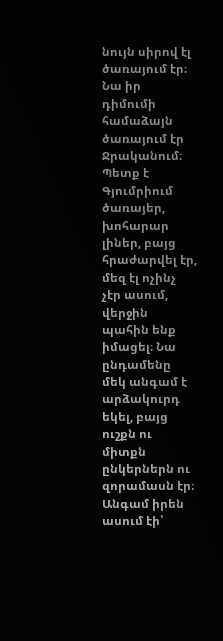նույն սիրով էլ ծառայում էր։ Նա իր դիմումի համաձայն ծառայում էր Ջրականում։ Պետք է Գյումրիում ծառայեր, խոհարար լիներ, բայց հրաժարվել էր, մեզ էլ ոչինչ չէր ասում, վերջին պահին ենք իմացել։ Նա ընդամենը մեկ անգամ է արձակուրդ եկել, բայց ուշքն ու միտքն ընկերներն ու զորամասն էր։ Անգամ իրեն ասում էի՝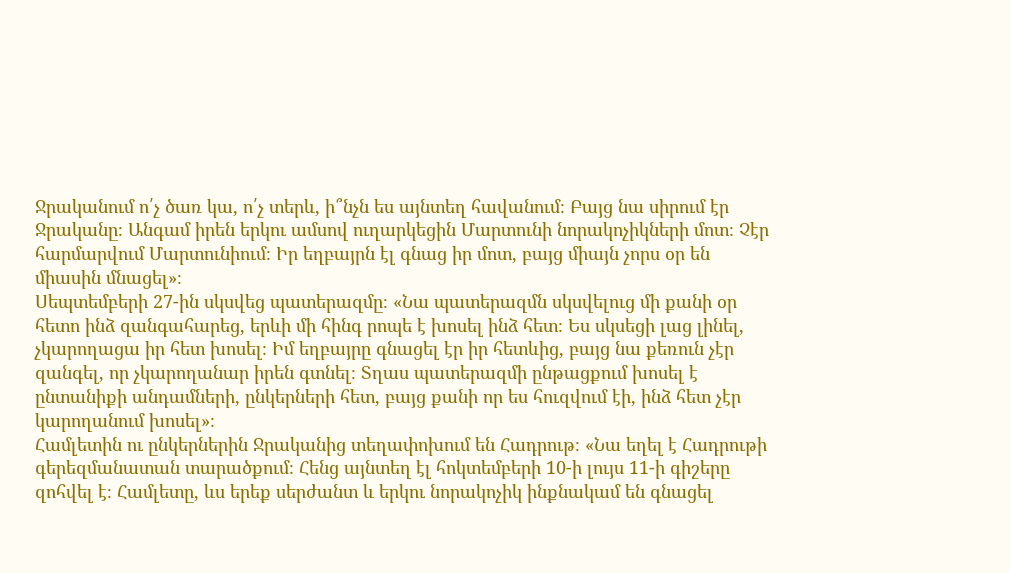Ջրականում ո՛չ ծառ կա, ո՛չ տերև, ի՞նչն ես այնտեղ հավանում։ Բայց նա սիրում էր Ջրականը։ Անգամ իրեն երկու ամսով ուղարկեցին Մարտունի նորակոչիկների մոտ։ Չէր հարմարվում Մարտունիում։ Իր եղբայրն էլ գնաց իր մոտ, բայց միայն չորս օր են միասին մնացել»։
Սեպտեմբերի 27-ին սկսվեց պատերազմը։ «Նա պատերազմն սկսվելուց մի քանի օր հետո ինձ զանգահարեց, երևի մի հինգ րոպե է խոսել ինձ հետ։ Ես սկսեցի լաց լինել, չկարողացա իր հետ խոսել։ Իմ եղբայրը գնացել էր իր հետևից, բայց նա քեռուն չէր զանգել, որ չկարողանար իրեն գտնել։ Տղաս պատերազմի ընթացքում խոսել է ընտանիքի անդամների, ընկերների հետ, բայց քանի որ ես հուզվում էի, ինձ հետ չէր կարողանում խոսել»։
Համլետին ու ընկերներին Ջրականից տեղափոխում են Հադրութ։ «Նա եղել է Հադրութի գերեզմանատան տարածքում։ Հենց այնտեղ էլ հոկտեմբերի 10-ի լույս 11-ի գիշերը զոհվել է։ Համլետը, ևս երեք սերժանտ և երկու նորակոչիկ ինքնակամ են գնացել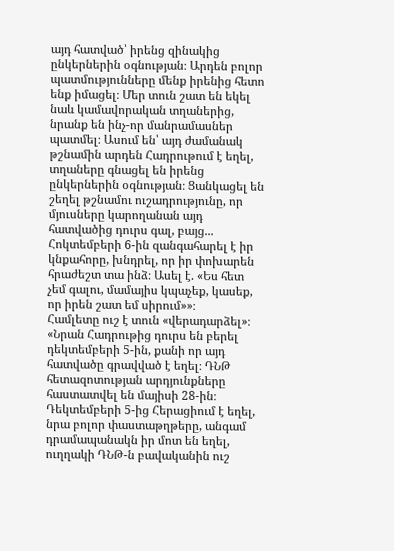այդ հատված՝ իրենց զինակից ընկերներին օգնության։ Արդեն բոլոր պատմությունները մենք իրենից հետո ենք իմացել։ Մեր տուն շատ են եկել նաև կամավորական տղաներից, նրանք են ինչ-որ մանրամասներ պատմել։ Ասում են՝ այդ ժամանակ թշնամին արդեն Հադրութում է եղել, տղաները գնացել են իրենց ընկերներին օգնության։ Ցանկացել են շեղել թշնամու ուշադրությունը, որ մյուսները կարողանան այդ հատվածից դուրս գալ, բայց...
Հոկտեմբերի 6-ին զանգահարել է իր կնքահորը, խնդրել, որ իր փոխարեն հրաժեշտ տա ինձ։ Ասել է. «Ես հետ չեմ գալու, մամայիս կպաչեք, կասեք, որ իրեն շատ եմ սիրում»»։
Համլետը ուշ է տուն «վերադարձել»։ «Նրան Հադրութից դուրս են բերել դեկտեմբերի 5-ին, քանի որ այդ հատվածը գրավված է եղել։ ԴՆԹ հետազոտության արդյունքները հաստատվել են մայիսի 28-ին։ Դեկտեմբերի 5-ից Հերացիում է եղել, նրա բոլոր փաստաթղթերը, անգամ դրամապանակն իր մոտ են եղել, ուղղակի ԴՆԹ-ն բավականին ուշ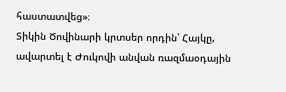հաստատվեց»։
Տիկին Ծովինարի կրտսեր որդին՝ Հայկը, ավարտել է Ժուկովի անվան ռազմաօդային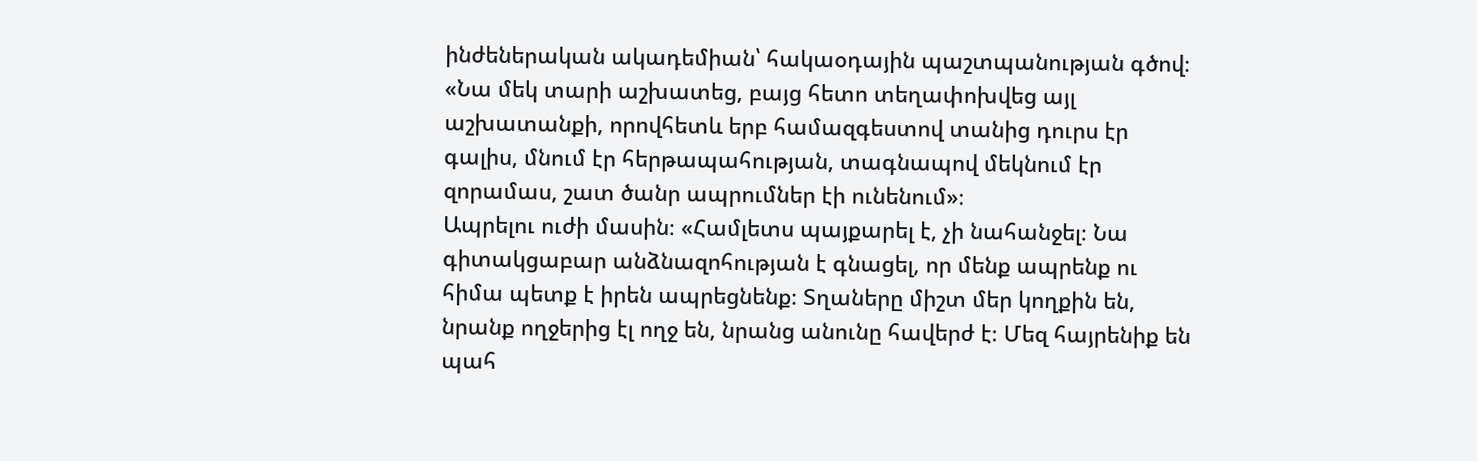ինժեներական ակադեմիան՝ հակաօդային պաշտպանության գծով։ «Նա մեկ տարի աշխատեց, բայց հետո տեղափոխվեց այլ աշխատանքի, որովհետև երբ համազգեստով տանից դուրս էր գալիս, մնում էր հերթապահության, տագնապով մեկնում էր զորամաս, շատ ծանր ապրումներ էի ունենում»։
Ապրելու ուժի մասին։ «Համլետս պայքարել է, չի նահանջել։ Նա գիտակցաբար անձնազոհության է գնացել, որ մենք ապրենք ու հիմա պետք է իրեն ապրեցնենք։ Տղաները միշտ մեր կողքին են, նրանք ողջերից էլ ողջ են, նրանց անունը հավերժ է։ Մեզ հայրենիք են պահ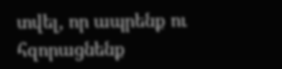տվել, որ ապրենք ու հզորացնենք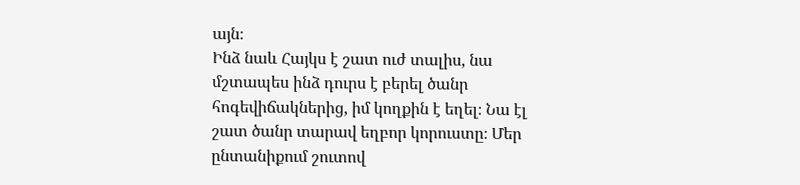այն։
Ինձ նաև Հայկս է շատ ուժ տալիս, նա մշտապես ինձ դուրս է բերել ծանր հոգեվիճակներից, իմ կողքին է եղել։ Նա էլ շատ ծանր տարավ եղբոր կորուստը։ Մեր ընտանիքում շուտով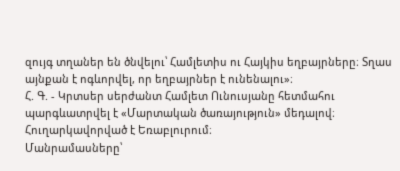զույգ տղաներ են ծնվելու՝ Համլետիս ու Հայկիս եղբայրները։ Տղաս այնքան է ոգևորվել, որ եղբայրներ է ունենալու»։
Հ. Գ. - Կրտսեր սերժանտ Համլետ Ունուսյանը հետմահու պարգևատրվել է «Մարտական ծառայություն» մեդալով։ Հուղարկավորված է Եռաբլուրում։
Մանրամասները՝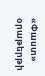«Փաստ» օրաթերթի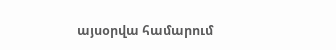այսօրվա համարում